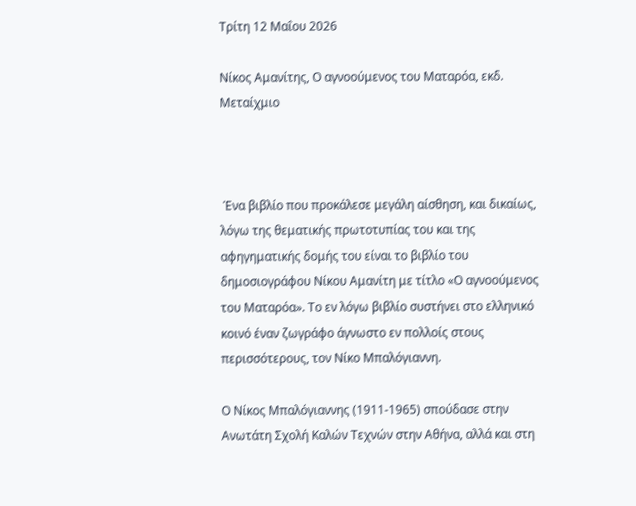Τρίτη 12 Μαΐου 2026

Νίκος Αμανίτης, Ο αγνοούμενος του Ματαρόα, εκδ. Μεταίχμιο



 Ένα βιβλίο που προκάλεσε μεγάλη αίσθηση, και δικαίως, λόγω της θεματικής πρωτοτυπίας του και της αφηγηματικής δομής του είναι το βιβλίο του δημοσιογράφου Νίκου Αμανίτη με τίτλο «Ο αγνοούμενος του Ματαρόα». Το εν λόγω βιβλίο συστήνει στο ελληνικό κοινό έναν ζωγράφο άγνωστο εν πολλοίς στους περισσότερους, τον Νίκο Μπαλόγιαννη.

Ο Νίκος Μπαλόγιαννης (1911-1965) σπούδασε στην Ανωτάτη Σχολή Καλών Τεχνών στην Αθήνα, αλλά και στη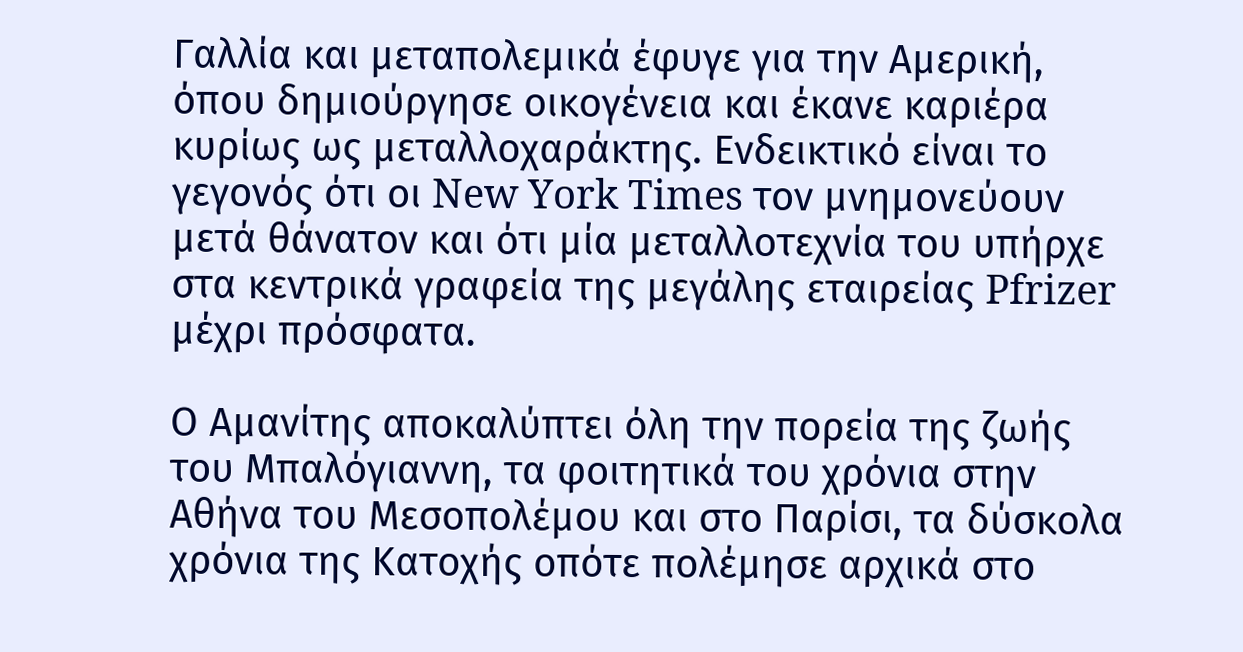Γαλλία και μεταπολεμικά έφυγε για την Αμερική, όπου δημιούργησε οικογένεια και έκανε καριέρα κυρίως ως μεταλλοχαράκτης. Ενδεικτικό είναι το γεγονός ότι οι New York Times τον μνημονεύουν μετά θάνατον και ότι μία μεταλλοτεχνία του υπήρχε στα κεντρικά γραφεία της μεγάλης εταιρείας Pfrizer μέχρι πρόσφατα.

Ο Αμανίτης αποκαλύπτει όλη την πορεία της ζωής του Μπαλόγιαννη, τα φοιτητικά του χρόνια στην Αθήνα του Μεσοπολέμου και στο Παρίσι, τα δύσκολα χρόνια της Κατοχής οπότε πολέμησε αρχικά στο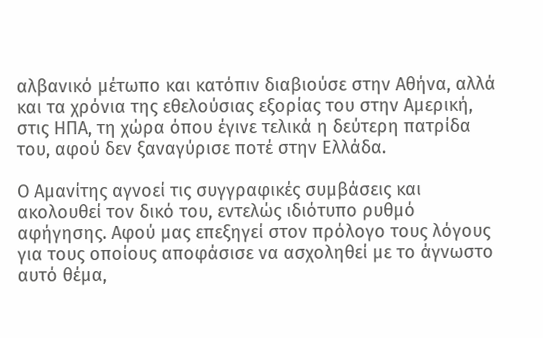αλβανικό μέτωπο και κατόπιν διαβιούσε στην Αθήνα, αλλά και τα χρόνια της εθελούσιας εξορίας του στην Αμερική, στις ΗΠΑ, τη χώρα όπου έγινε τελικά η δεύτερη πατρίδα του, αφού δεν ξαναγύρισε ποτέ στην Ελλάδα.

Ο Αμανίτης αγνοεί τις συγγραφικές συμβάσεις και ακολουθεί τον δικό του, εντελώς ιδιότυπο ρυθμό αφήγησης. Αφού μας επεξηγεί στον πρόλογο τους λόγους για τους οποίους αποφάσισε να ασχοληθεί με το άγνωστο αυτό θέμα,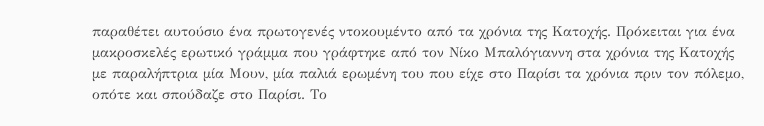παραθέτει αυτούσιο ένα πρωτογενές ντοκουμέντο από τα χρόνια της Κατοχής. Πρόκειται για ένα μακροσκελές ερωτικό γράμμα που γράφτηκε από τον Νίκο Μπαλόγιαννη στα χρόνια της Κατοχής με παραλήπτρια μία Μουν, μία παλιά ερωμένη του που είχε στο Παρίσι τα χρόνια πριν τον πόλεμο, οπότε και σπούδαζε στο Παρίσι. Το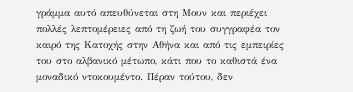γράμμα αυτό απευθύνεται στη Μουν και περιέχει πολλές λεπτομέρειες από τη ζωή του συγγραφέα τον καιρό της Κατοχής στην Αθήνα και από τις εμπειρίες του στο αλβανικό μέτωπο, κάτι που το καθιστά ένα μοναδικό ντοκουμέντο. Πέραν τούτου, δεν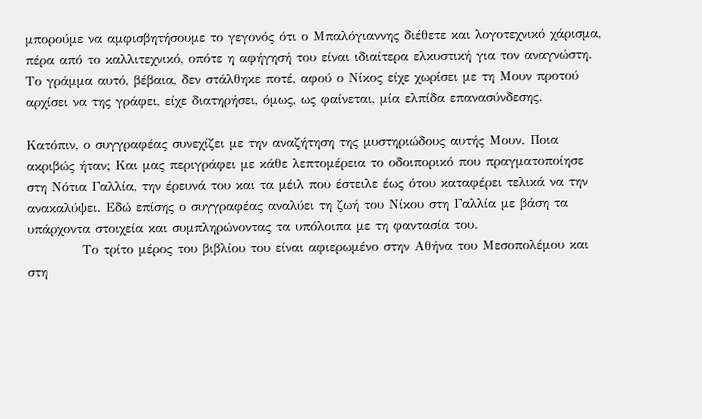μπορούμε να αμφισβητήσουμε το γεγονός ότι ο Μπαλόγιαννης διέθετε και λογοτεχνικό χάρισμα, πέρα από το καλλιτεχνικό, οπότε η αφήγησή του είναι ιδιαίτερα ελκυστική για τον αναγνώστη. Το γράμμα αυτό, βέβαια, δεν στάλθηκε ποτέ, αφού ο Νίκος είχε χωρίσει με τη Μουν προτού αρχίσει να της γράφει, είχε διατηρήσει, όμως, ως φαίνεται, μία ελπίδα επανασύνδεσης.

Κατόπιν, ο συγγραφέας συνεχίζει με την αναζήτηση της μυστηριώδους αυτής Μουν. Ποια ακριβώς ήταν; Και μας περιγράφει με κάθε λεπτομέρεια το οδοιπορικό που πραγματοποίησε στη Νότια Γαλλία, την έρευνά του και τα μέιλ που έστειλε έως ότου καταφέρει τελικά να την ανακαλύψει. Εδώ επίσης ο συγγραφέας αναλύει τη ζωή του Νίκου στη Γαλλία με βάση τα υπάρχοντα στοιχεία και συμπληρώνοντας τα υπόλοιπα με τη φαντασία του.
           Το τρίτο μέρος του βιβλίου του είναι αφιερωμένο στην Αθήνα του Μεσοπολέμου και στη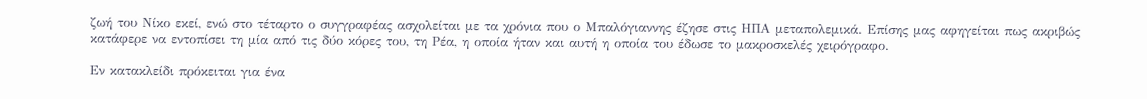ζωή του Νίκο εκεί, ενώ στο τέταρτο ο συγγραφέας ασχολείται με τα χρόνια που ο Μπαλόγιαννης έζησε στις ΗΠΑ μεταπολεμικά. Επίσης μας αφηγείται πως ακριβώς κατάφερε να εντοπίσει τη μία από τις δύο κόρες του, τη Ρέα, η οποία ήταν και αυτή η οποία του έδωσε το μακροσκελές χειρόγραφο.

Εν κατακλείδι πρόκειται για ένα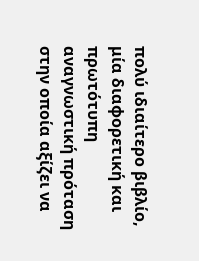πολύ ιδιαίτερο βιβλίο, μία διαφορετική και πρωτότυπη αναγνωστική πρόταση στην οποία αξίζει να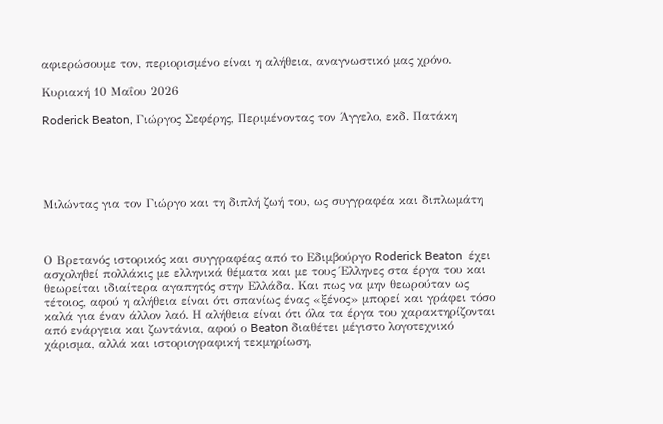αφιερώσουμε τον, περιορισμένο είναι η αλήθεια, αναγνωστικό μας χρόνο.

Κυριακή 10 Μαΐου 2026

Roderick Beaton, Γιώργος Σεφέρης, Περιμένοντας τον Άγγελο, εκδ. Πατάκη





Μιλώντας για τον Γιώργο και τη διπλή ζωή του, ως συγγραφέα και διπλωμάτη



Ο Βρετανός ιστορικός και συγγραφέας από το Εδιμβούργο Roderick Beaton  έχει ασχοληθεί πολλάκις με ελληνικά θέματα και με τους Έλληνες στα έργα του και θεωρείται ιδιαίτερα αγαπητός στην Ελλάδα. Και πως να μην θεωρούταν ως τέτοιος, αφού η αλήθεια είναι ότι σπανίως ένας «ξένος» μπορεί και γράφει τόσο καλά για έναν άλλον λαό. Η αλήθεια είναι ότι όλα τα έργα του χαρακτηρίζονται από ενάργεια και ζωντάνια, αφού ο Beaton διαθέτει μέγιστο λογοτεχνικό χάρισμα, αλλά και ιστοριογραφική τεκμηρίωση,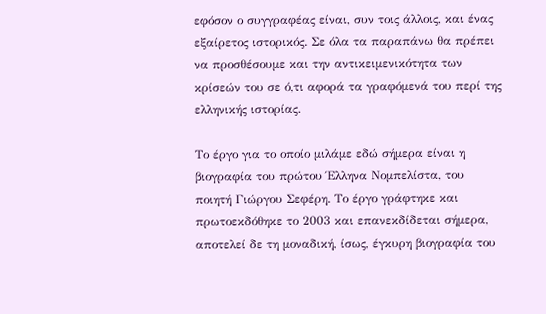εφόσον ο συγγραφέας είναι, συν τοις άλλοις, και ένας  εξαίρετος ιστορικός. Σε όλα τα παραπάνω θα πρέπει να προσθέσουμε και την αντικειμενικότητα των κρίσεών του σε ό,τι αφορά τα γραφόμενά του περί της ελληνικής ιστορίας.

Το έργο για το οποίο μιλάμε εδώ σήμερα είναι η βιογραφία του πρώτου Έλληνα Νομπελίστα, του ποιητή Γιώργου Σεφέρη. Το έργο γράφτηκε και πρωτοεκδόθηκε το 2003 και επανεκδίδεται σήμερα, αποτελεί δε τη μοναδική, ίσως, έγκυρη βιογραφία του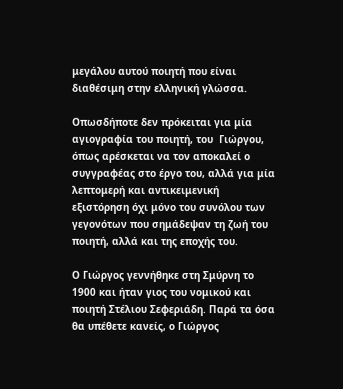μεγάλου αυτού ποιητή που είναι διαθέσιμη στην ελληνική γλώσσα.

Οπωσδήποτε δεν πρόκειται για μία αγιογραφία του ποιητή, του  Γιώργου, όπως αρέσκεται να τον αποκαλεί ο συγγραφέας στο έργο του, αλλά για μία λεπτομερή και αντικειμενική εξιστόρηση όχι μόνο του συνόλου των γεγονότων που σημάδεψαν τη ζωή του ποιητή, αλλά και της εποχής του.

Ο Γιώργος γεννήθηκε στη Σμύρνη το 1900 και ήταν γιος του νομικού και ποιητή Στέλιου Σεφεριάδη. Παρά τα όσα θα υπέθετε κανείς, ο Γιώργος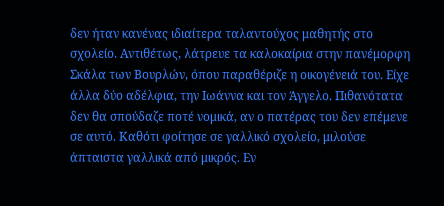δεν ήταν κανένας ιδιαίτερα ταλαντούχος μαθητής στο σχολείο. Αντιθέτως, λάτρευε τα καλοκαίρια στην πανέμορφη Σκάλα των Βουρλών, όπου παραθέριζε η οικογένειά του. Είχε άλλα δύο αδέλφια, την Ιωάννα και τον Άγγελο. Πιθανότατα δεν θα σπούδαζε ποτέ νομικά, αν ο πατέρας του δεν επέμενε σε αυτό. Καθότι φοίτησε σε γαλλικό σχολείο, μιλούσε άπταιστα γαλλικά από μικρός. Εν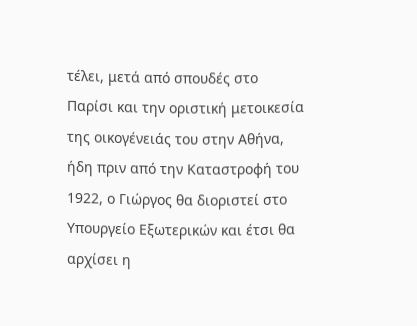τέλει, μετά από σπουδές στο Παρίσι και την οριστική μετοικεσία της οικογένειάς του στην Αθήνα, ήδη πριν από την Καταστροφή του 1922, ο Γιώργος θα διοριστεί στο Υπουργείο Εξωτερικών και έτσι θα αρχίσει η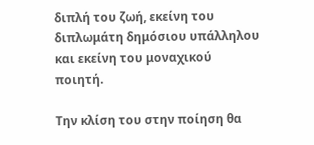διπλή του ζωή, εκείνη του διπλωμάτη δημόσιου υπάλληλου και εκείνη του μοναχικού ποιητή.

Την κλίση του στην ποίηση θα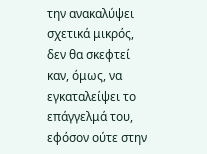την ανακαλύψει σχετικά μικρός, δεν θα σκεφτεί καν, όμως, να εγκαταλείψει το επάγγελμά του, εφόσον ούτε στην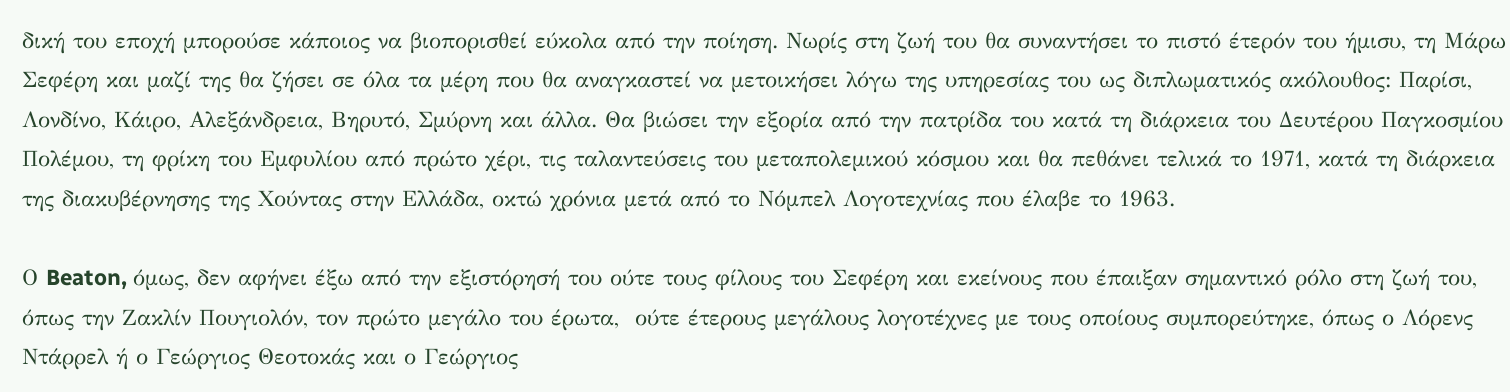δική του εποχή μπορούσε κάποιος να βιοπορισθεί εύκολα από την ποίηση. Νωρίς στη ζωή του θα συναντήσει το πιστό έτερόν του ήμισυ, τη Μάρω Σεφέρη και μαζί της θα ζήσει σε όλα τα μέρη που θα αναγκαστεί να μετοικήσει λόγω της υπηρεσίας του ως διπλωματικός ακόλουθος: Παρίσι, Λονδίνο, Κάιρο, Αλεξάνδρεια, Βηρυτό, Σμύρνη και άλλα. Θα βιώσει την εξορία από την πατρίδα του κατά τη διάρκεια του Δευτέρου Παγκοσμίου Πολέμου, τη φρίκη του Εμφυλίου από πρώτο χέρι, τις ταλαντεύσεις του μεταπολεμικού κόσμου και θα πεθάνει τελικά το 1971, κατά τη διάρκεια της διακυβέρνησης της Χούντας στην Ελλάδα, οκτώ χρόνια μετά από το Νόμπελ Λογοτεχνίας που έλαβε το 1963.

Ο Beaton, όμως, δεν αφήνει έξω από την εξιστόρησή του ούτε τους φίλους του Σεφέρη και εκείνους που έπαιξαν σημαντικό ρόλο στη ζωή του, όπως την Ζακλίν Πουγιολόν, τον πρώτο μεγάλο του έρωτα,  ούτε έτερους μεγάλους λογοτέχνες με τους οποίους συμπορεύτηκε, όπως ο Λόρενς Ντάρρελ ή ο Γεώργιος Θεοτοκάς και ο Γεώργιος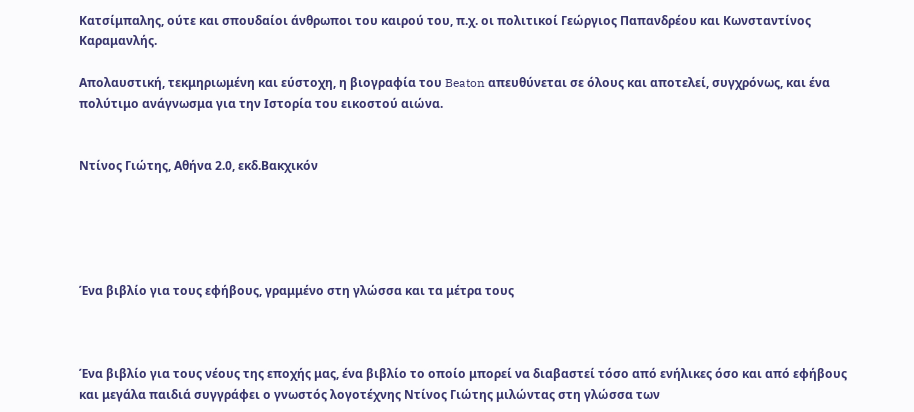Κατσίμπαλης, ούτε και σπουδαίοι άνθρωποι του καιρού του, π.χ. οι πολιτικοί Γεώργιος Παπανδρέου και Κωνσταντίνος Καραμανλής.

Απολαυστική, τεκμηριωμένη και εύστοχη, η βιογραφία του Beaton απευθύνεται σε όλους και αποτελεί, συγχρόνως, και ένα πολύτιμο ανάγνωσμα για την Ιστορία του εικοστού αιώνα.


Ντίνος Γιώτης, Αθήνα 2.0, εκδ.Βακχικόν





Ένα βιβλίο για τους εφήβους, γραμμένο στη γλώσσα και τα μέτρα τους



Ένα βιβλίο για τους νέους της εποχής μας, ένα βιβλίο το οποίο μπορεί να διαβαστεί τόσο από ενήλικες όσο και από εφήβους και μεγάλα παιδιά συγγράφει ο γνωστός λογοτέχνης Ντίνος Γιώτης μιλώντας στη γλώσσα των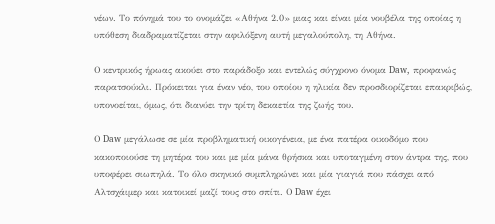νέων. Το πόνημά του το ονομάζει «Αθήνα 2.0» μιας και είναι μία νουβέλα της οποίας η υπόθεση διαδραματίζεται στην αφιλόξενη αυτή μεγαλούπολη, τη Αθήνα.

Ο κεντρικός ήρωας ακούει στο παράδοξο και εντελώς σύγχρονο όνομα Daw, προφανώς παρατσούκλι. Πρόκειται για έναν νέο, του οποίου η ηλικία δεν προσδιορίζεται επακριβώς, υπονοείται, όμως, ότι διανύει την τρίτη δεκαετία της ζωής του.

Ο Daw μεγάλωσε σε μία προβληματική οικογένεια, με ένα πατέρα οικοδόμο που κακοποιούσε τη μητέρα του και με μία μάνα θρήσκα και υποταγμένη στον άντρα της, που υποφέρει σιωπηλά. Το όλο σκηνικό συμπληρώνει και μία γιαγιά που πάσχει από Αλτσχάιμερ και κατοικεί μαζί τους στο σπίτι. Ο Daw έχει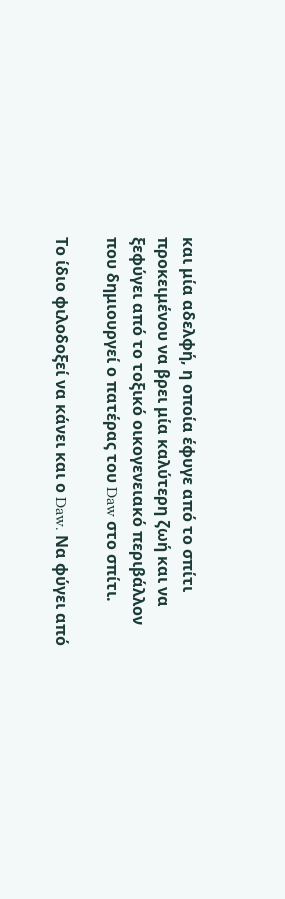και μία αδελφή, η οποία έφυγε από το σπίτι προκειμένου να βρει μία καλύτερη ζωή και να ξεφύγει από το τοξικό οικογενειακό περιβάλλον που δημιουργεί ο πατέρας του Daw στο σπίτι.

Το ίδιο φιλοδοξεί να κάνει και ο Daw. Να φύγει από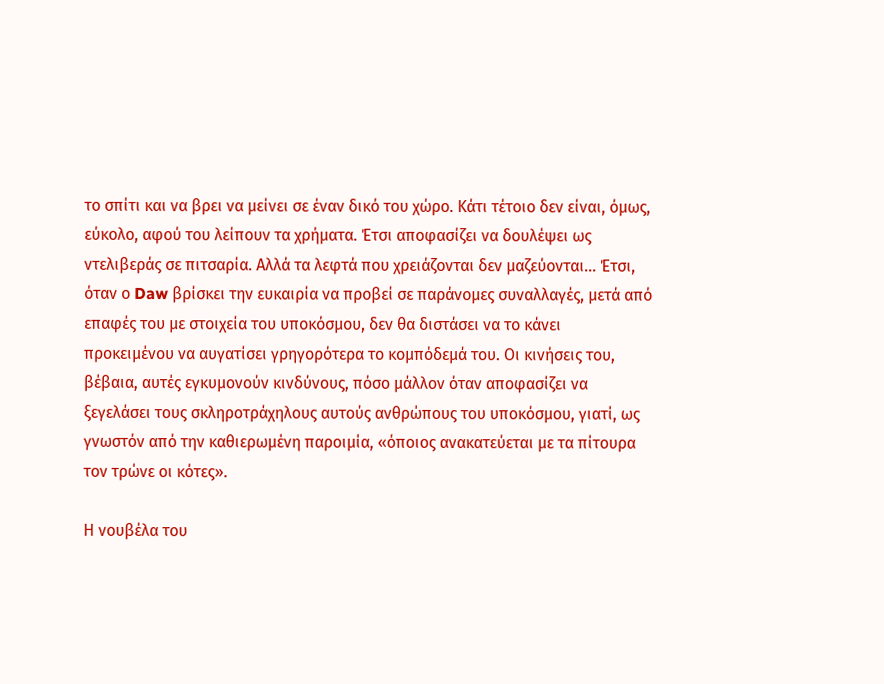το σπίτι και να βρει να μείνει σε έναν δικό του χώρο. Κάτι τέτοιο δεν είναι, όμως, εύκολο, αφού του λείπουν τα χρήματα. Έτσι αποφασίζει να δουλέψει ως ντελιβεράς σε πιτσαρία. Αλλά τα λεφτά που χρειάζονται δεν μαζεύονται… Έτσι, όταν ο Daw βρίσκει την ευκαιρία να προβεί σε παράνομες συναλλαγές, μετά από επαφές του με στοιχεία του υποκόσμου, δεν θα διστάσει να το κάνει προκειμένου να αυγατίσει γρηγορότερα το κομπόδεμά του. Οι κινήσεις του, βέβαια, αυτές εγκυμονούν κινδύνους, πόσο μάλλον όταν αποφασίζει να ξεγελάσει τους σκληροτράχηλους αυτούς ανθρώπους του υποκόσμου, γιατί, ως γνωστόν από την καθιερωμένη παροιμία, «όποιος ανακατεύεται με τα πίτουρα τον τρώνε οι κότες».

Η νουβέλα του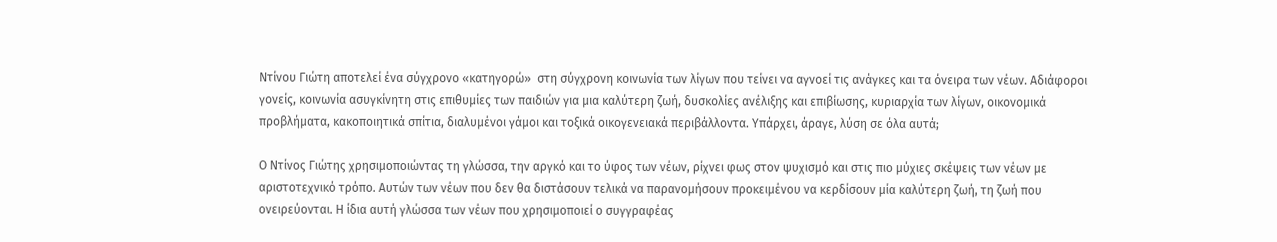Ντίνου Γιώτη αποτελεί ένα σύγχρονο «κατηγορώ»  στη σύγχρονη κοινωνία των λίγων που τείνει να αγνοεί τις ανάγκες και τα όνειρα των νέων. Αδιάφοροι γονείς, κοινωνία ασυγκίνητη στις επιθυμίες των παιδιών για μια καλύτερη ζωή, δυσκολίες ανέλιξης και επιβίωσης, κυριαρχία των λίγων, οικονομικά προβλήματα, κακοποιητικά σπίτια, διαλυμένοι γάμοι και τοξικά οικογενειακά περιβάλλοντα. Υπάρχει, άραγε, λύση σε όλα αυτά;

Ο Ντίνος Γιώτης χρησιμοποιώντας τη γλώσσα, την αργκό και το ύφος των νέων, ρίχνει φως στον ψυχισμό και στις πιο μύχιες σκέψεις των νέων με αριστοτεχνικό τρόπο. Αυτών των νέων που δεν θα διστάσουν τελικά να παρανομήσουν προκειμένου να κερδίσουν μία καλύτερη ζωή, τη ζωή που ονειρεύονται. Η ίδια αυτή γλώσσα των νέων που χρησιμοποιεί ο συγγραφέας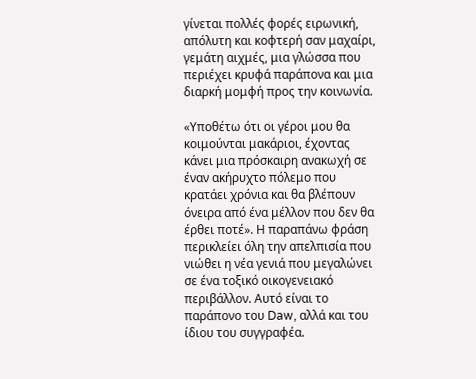γίνεται πολλές φορές ειρωνική, απόλυτη και κοφτερή σαν μαχαίρι, γεμάτη αιχμές, μια γλώσσα που περιέχει κρυφά παράπονα και μια διαρκή μομφή προς την κοινωνία.

«Υποθέτω ότι οι γέροι μου θα κοιμούνται μακάριοι, έχοντας κάνει μια πρόσκαιρη ανακωχή σε έναν ακήρυχτο πόλεμο που κρατάει χρόνια και θα βλέπουν όνειρα από ένα μέλλον που δεν θα έρθει ποτέ». Η παραπάνω φράση περικλείει όλη την απελπισία που νιώθει η νέα γενιά που μεγαλώνει σε ένα τοξικό οικογενειακό περιβάλλον. Αυτό είναι το παράπονο του Daw, αλλά και του ίδιου του συγγραφέα.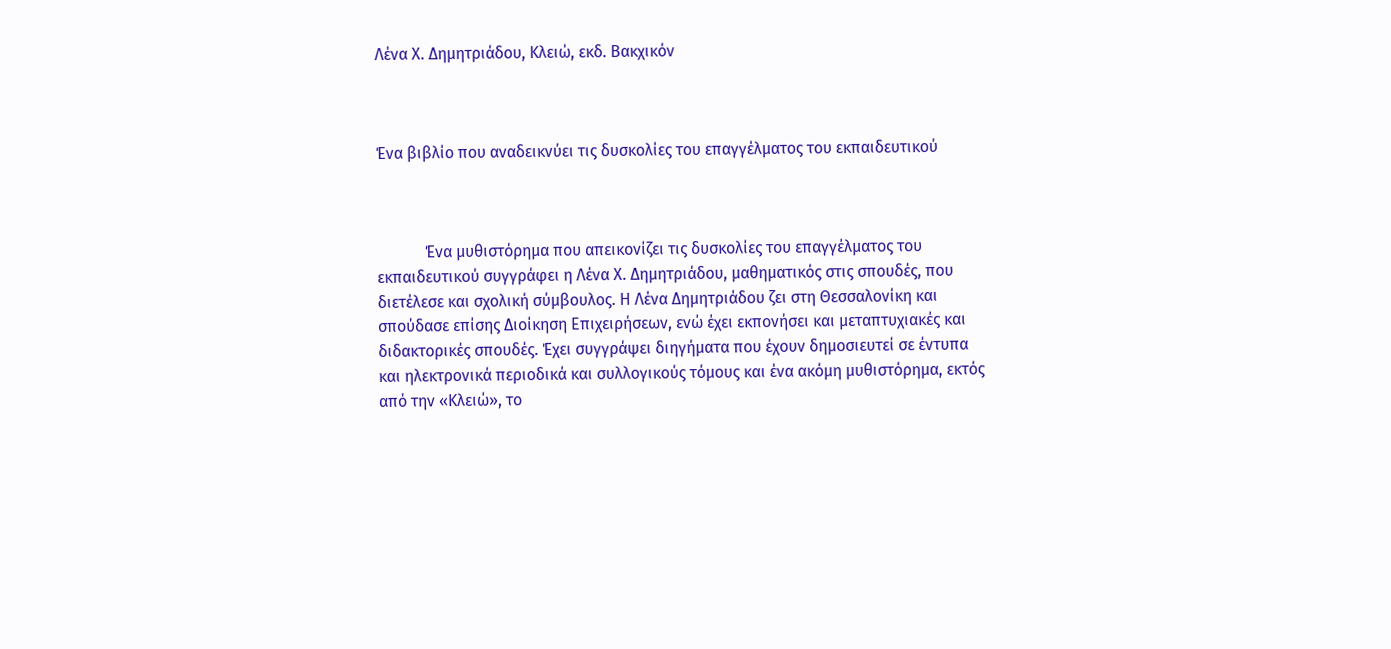Λένα Χ. Δημητριάδου, Κλειώ, εκδ. Βακχικόν



Ένα βιβλίο που αναδεικνύει τις δυσκολίες του επαγγέλματος του εκπαιδευτικού



            Ένα μυθιστόρημα που απεικονίζει τις δυσκολίες του επαγγέλματος του εκπαιδευτικού συγγράφει η Λένα Χ. Δημητριάδου, μαθηματικός στις σπουδές, που διετέλεσε και σχολική σύμβουλος. Η Λένα Δημητριάδου ζει στη Θεσσαλονίκη και σπούδασε επίσης Διοίκηση Επιχειρήσεων, ενώ έχει εκπονήσει και μεταπτυχιακές και διδακτορικές σπουδές. Έχει συγγράψει διηγήματα που έχουν δημοσιευτεί σε έντυπα και ηλεκτρονικά περιοδικά και συλλογικούς τόμους και ένα ακόμη μυθιστόρημα, εκτός από την «Κλειώ», το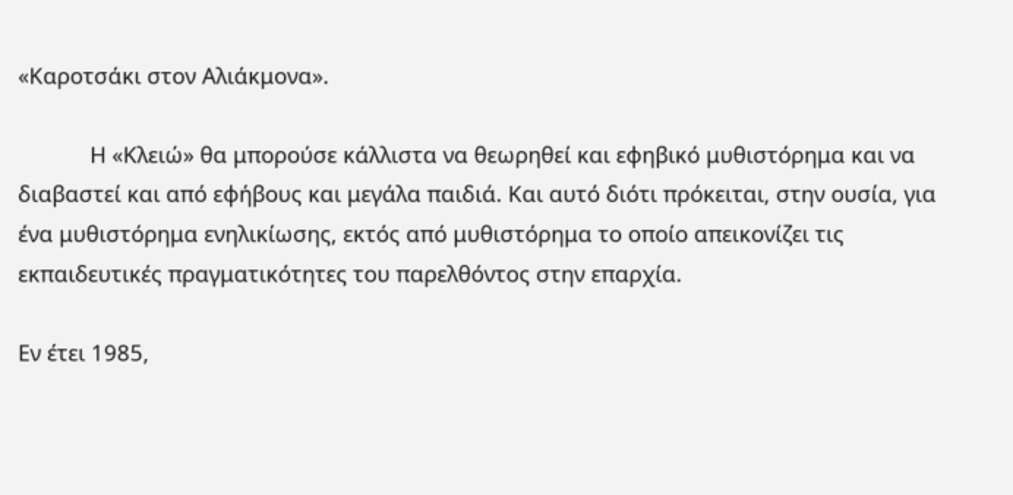«Καροτσάκι στον Αλιάκμονα».

            Η «Κλειώ» θα μπορούσε κάλλιστα να θεωρηθεί και εφηβικό μυθιστόρημα και να διαβαστεί και από εφήβους και μεγάλα παιδιά. Και αυτό διότι πρόκειται, στην ουσία, για ένα μυθιστόρημα ενηλικίωσης, εκτός από μυθιστόρημα το οποίο απεικονίζει τις εκπαιδευτικές πραγματικότητες του παρελθόντος στην επαρχία.

Εν έτει 1985,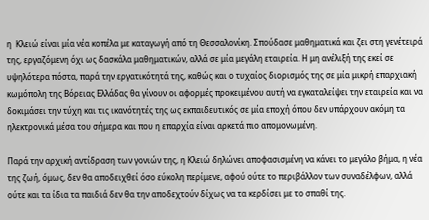η  Κλειώ είναι μία νέα κοπέλα με καταγωγή από τη Θεσσαλονίκη. Σπούδασε μαθηματικά και ζει στη γενέτειρά της, εργαζόμενη όχι ως δασκάλα μαθηματικών, αλλά σε μία μεγάλη εταιρεία. Η μη ανέλιξή της εκεί σε υψηλότερα πόστα, παρά την εργατικότητά της, καθώς και ο τυχαίος διορισμός της σε μία μικρή επαρχιακή κωμόπολη της Βόρειας Ελλάδας θα γίνουν οι αφορμές προκειμένου αυτή να εγκαταλείψει την εταιρεία και να δοκιμάσει την τύχη και τις ικανότητές της ως εκπαιδευτικός σε μία εποχή όπου δεν υπάρχουν ακόμη τα ηλεκτρονικά μέσα του σήμερα και που η επαρχία είναι αρκετά πιο απομονωμένη.

Παρά την αρχική αντίδραση των γονιών της, η Κλειώ δηλώνει αποφασισμένη να κάνει το μεγάλο βήμα, η νέα της ζωή, όμως, δεν θα αποδειχθεί όσο εύκολη περίμενε, αφού ούτε το περιβάλλον των συναδέλφων, αλλά ούτε και τα ίδια τα παιδιά δεν θα την αποδεχτούν δίχως να τα κερδίσει με το σπαθί της.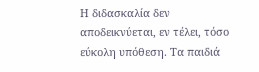Η διδασκαλία δεν αποδεικνύεται, εν τέλει, τόσο εύκολη υπόθεση. Τα παιδιά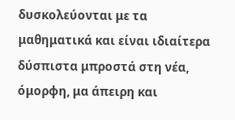δυσκολεύονται με τα μαθηματικά και είναι ιδιαίτερα δύσπιστα μπροστά στη νέα, όμορφη, μα άπειρη και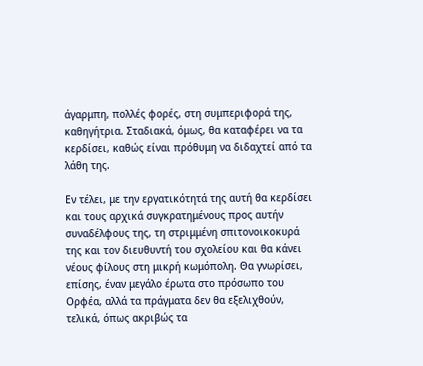άγαρμπη, πολλές φορές, στη συμπεριφορά της, καθηγήτρια. Σταδιακά, όμως, θα καταφέρει να τα κερδίσει, καθώς είναι πρόθυμη να διδαχτεί από τα λάθη της.

Εν τέλει, με την εργατικότητά της αυτή θα κερδίσει και τους αρχικά συγκρατημένους προς αυτήν συναδέλφους της, τη στριμμένη σπιτονοικοκυρά της και τον διευθυντή του σχολείου και θα κάνει νέους φίλους στη μικρή κωμόπολη. Θα γνωρίσει, επίσης, έναν μεγάλο έρωτα στο πρόσωπο του Ορφέα, αλλά τα πράγματα δεν θα εξελιχθούν, τελικά, όπως ακριβώς τα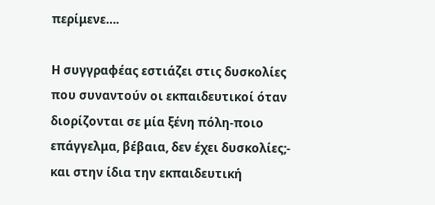περίμενε….

Η συγγραφέας εστιάζει στις δυσκολίες που συναντούν οι εκπαιδευτικοί όταν διορίζονται σε μία ξένη πόλη-ποιο επάγγελμα, βέβαια, δεν έχει δυσκολίες;- και στην ίδια την εκπαιδευτική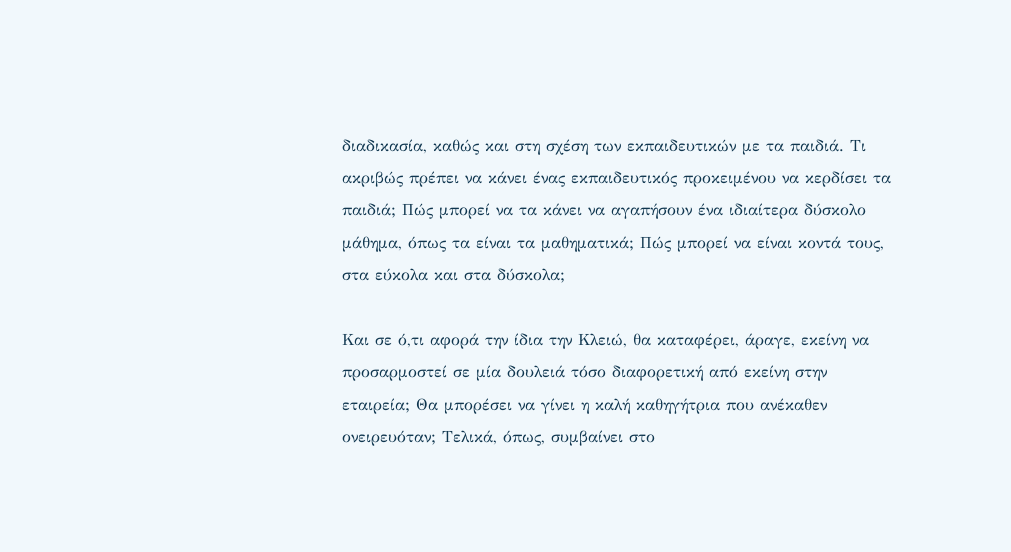διαδικασία, καθώς και στη σχέση των εκπαιδευτικών με τα παιδιά. Τι ακριβώς πρέπει να κάνει ένας εκπαιδευτικός προκειμένου να κερδίσει τα παιδιά; Πώς μπορεί να τα κάνει να αγαπήσουν ένα ιδιαίτερα δύσκολο μάθημα, όπως τα είναι τα μαθηματικά; Πώς μπορεί να είναι κοντά τους, στα εύκολα και στα δύσκολα;

Και σε ό,τι αφορά την ίδια την Κλειώ, θα καταφέρει, άραγε, εκείνη να προσαρμοστεί σε μία δουλειά τόσο διαφορετική από εκείνη στην εταιρεία; Θα μπορέσει να γίνει η καλή καθηγήτρια που ανέκαθεν ονειρευόταν; Τελικά, όπως, συμβαίνει στο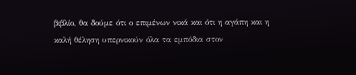βιβλίο, θα δούμε ότι ο επιμένων νικά και ότι η αγάπη και η καλή θέληση υπερνικούν όλα τα εμπόδια στον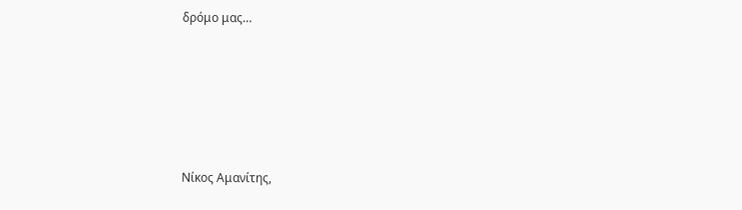δρόμο μας…





Νίκος Αμανίτης,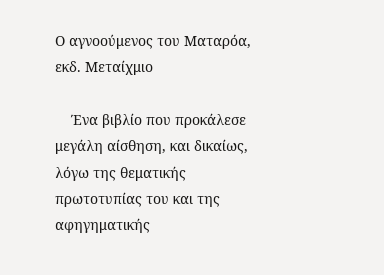Ο αγνοούμενος του Ματαρόα, εκδ. Μεταίχμιο

    Ένα βιβλίο που προκάλεσε μεγάλη αίσθηση, και δικαίως, λόγω της θεματικής πρωτοτυπίας του και της αφηγηματικής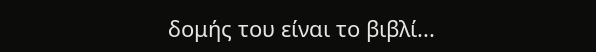δομής του είναι το βιβλί...